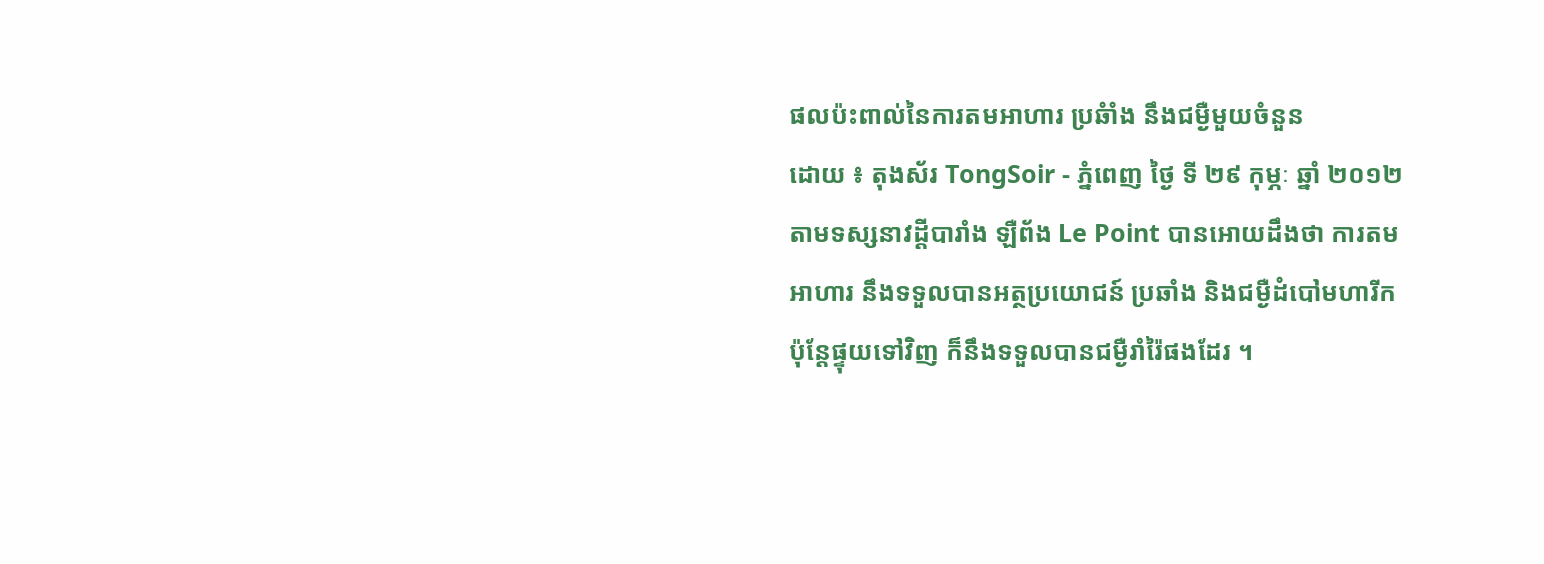ផលប៉ះពាល់នៃការតមអាហារ ប្រឆំាំង នឹងជម្ងឺមួយចំនួន
ដោយ ៖ តុងស័រ TongSoir - ភ្នំពេញ ថ្ងៃ ទី ២៩ កុម្ភៈ ឆ្នាំ ២០១២
តាមទស្សនាវដ្តីបារាំង ឡឺព័ង Le Point បានអោយដឹងថា ការតមអាហារ នឹងទទួលបានអត្ថប្រយោជន៍ ប្រឆាំង និងជម្ងឺដំបៅមហារីក ប៉ុន្តែផ្ទុយទៅវិញ ក៏នឹងទទួលបានជម្ងឺរាំរ៉ៃផងដែរ ។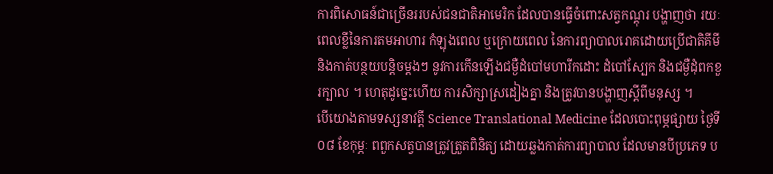ការពិសោធន៍ជាច្រើនររបស់ជនជាតិអាមេរិក ដែលបានធ្វើចំពោះសត្វកណ្តុរ បង្ហាញថា រយៈពេលខ្លីនៃការតមអាហារ កំឡុងពេល ឬក្រោយពេល នៃការព្យាបាលរោគដោយប្រើជាតិគីមី និងកាត់បន្ថយបន្តិចម្តងៗ នូវការកើនឡើងជម្ងឺដំបៅមហារីកដោះ ដំបៅស្បែក និងជម្ងឺដុំពកខួរក្បាល ។ ហេតុដូច្នេះហើយ ការសិក្សាស្រដៀងគ្នា និងត្រូវបានបង្ហាញស្តីពីមនុស្ស ។
បើយោងតាមទស្សនាវត្តី Science Translational Medicine ដែលបោះពុម្ភផ្សាយ ថ្ងៃទី ០៨ ខែកុម្ភៈ ពពួកសត្វបានត្រូវត្រួតពិនិត្យ ដោយឆ្លងកាត់ការព្យាបាល ដែលមានបីប្រភេទ ប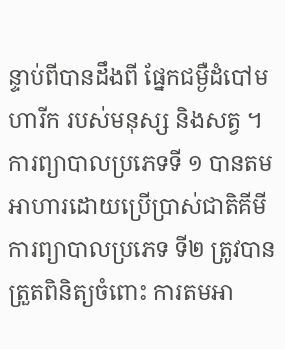ន្ទាប់ពីបានដឹងពី ផ្នែកជម្ងឺដំបៅមហារីក របស់មនុស្ស និងសត្វ ។ ការព្យាបាលប្រភេទទី ១ បានតមអាហារដោយប្រើប្រាស់ជាតិគីមី ការព្យាបាលប្រភេទ ទី២ ត្រូវបានត្រួតពិនិត្យចំពោះ ការតមអា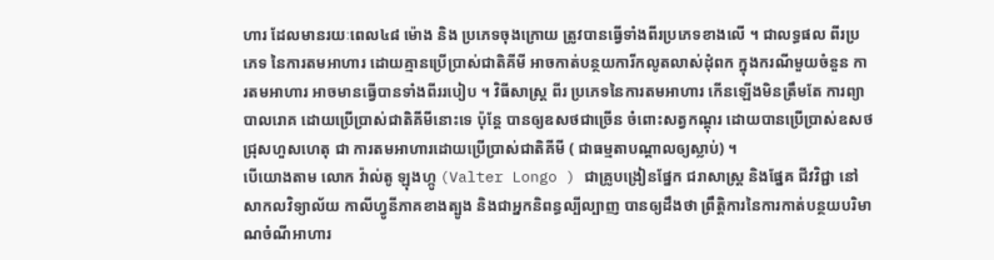ហារ ដែលមានរយៈពេល៤៨ ម៉ោង និង ប្រភេទចុងក្រោយ ត្រូវបានធ្វើទាំងពីរប្រភេទខាងលើ ។ ជាលទ្ធផល ពីរប្រភេទ នៃការតមអាហារ ដោយគ្មានប្រើប្រាស់ជាតិគីមី អាចកាត់បន្ថយការីកលូតលាស់ដុំពក ក្នុងករណីមួយចំនួន ការតមអាហារ អាចមានធ្វើបានទាំងពីររបៀប ។ វិធីសាស្រ្ត ពីរ ប្រភេទនៃការតមអាហារ កើនឡើងមិនត្រឹមតែ ការព្យាបាលរោគ ដោយប្រើប្រាស់ជាតិគីមីនោះទេ ប៉ុន្តែ បានឲ្យឧសថជាច្រើន ចំពោះសត្វកណ្តុរ ដោយបានប្រើប្រាស់ឧសថជ្រុសហួសហេតុ ជា ការតមអាហារដោយប្រើប្រាស់ជាតិគីមី ( ជាធម្មតាបណ្តាលឲ្យស្លាប់) ។
បើយោងតាម លោក វ៉ាល់តូ ឡុងហ្កូ (Valter Longo ) ជាគ្រូបង្រៀនផ្នែក ជរាសាស្រ្ត និងផ្នែគ ជីវវិជ្ជា នៅសាកលវិទ្យាល័យ កាលីហ្វូនីភាគខាងត្បូង និងជាអ្នកនិពន្ធល្បីល្បាញ បានឲ្យដឹងថា ព្រឹត្តិការនៃការកាត់បន្ថយបរិមាណចំណីអាហារ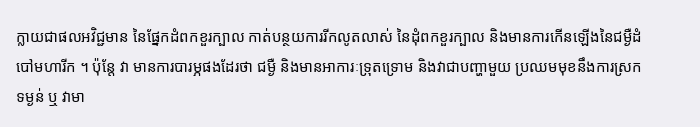ក្លាយជាផលអវិជ្ជមាន នៃផ្នែកដំពកខួរក្បាល កាត់បន្ថយការរីកលូតលាស់ នៃដុំពកខួរក្បាល និងមានការកើនឡើងនៃជម្ងឺដំបៅមហារីក ។ ប៉ុន្តែ វា មានការបារម្ភផងដែរថា ជម្ងឺ និងមានអាការៈទ្រុតទ្រោម និងវាជាបញ្ហាមួយ ប្រឈមមុខនឹងការស្រកទម្ងន់ ឬ វាមា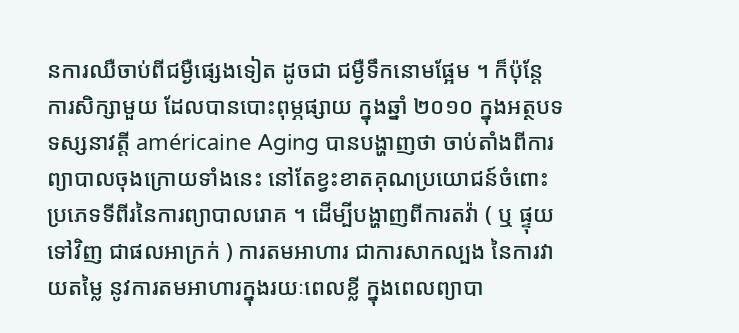នការឈឺចាប់ពីជម្ងឺផ្សេងទៀត ដូចជា ជម្ងឺទឹកនោមផ្អែម ។ ក៏ប៉ុន្តែ ការសិក្សាមួយ ដែលបានបោះពុម្ភផ្សាយ ក្នុងឆ្នាំ ២០១០ ក្នុងអត្ថបទទស្សនាវត្តី américaine Aging បានបង្ហាញថា ចាប់តាំងពីការព្យាបាលចុងក្រោយទាំងនេះ នៅតែខ្វះខាតគុណប្រយោជន៍ចំពោះប្រភេទទីពីរនៃការព្យាបាលរោគ ។ ដើម្បីបង្ហាញពីការតវ៉ា ( ឬ ផ្ទុយទៅវិញ ជាផលអាក្រក់ ) ការតមអាហារ ជាការសាកល្បង នៃការវាយតម្លៃ នូវការតមអាហារក្នុងរយៈពេលខ្លី ក្នុងពេលព្យាបា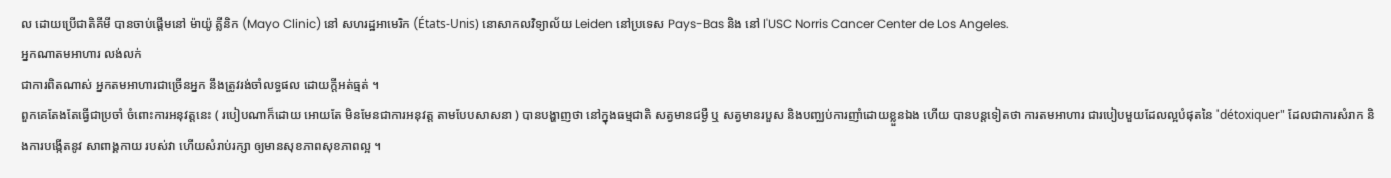ល ដោយប្រើជាតិគីមី បានចាប់ផ្តើមនៅ ម៉ាយ៉ូ គ្លីនិក (Mayo Clinic) នៅ សហរដ្ឋអាមេរិក (États-Unis) នោសាកលវិទ្យាល័យ Leiden នៅប្រទេស Pays-Bas និង នៅ l'USC Norris Cancer Center de Los Angeles.
អ្នកណាតមអាហារ លង់លក់
ជាការពិតណាស់ អ្នកតមអាហារជាច្រើនអ្នក នឹងត្រូវរង់ចាំលទ្ធផល ដោយក្តីអត់ធ្មត់ ។
ពួកគេតែងតែធ្វើជាប្រចាំ ចំពោះការអនុវត្តនេះ ( របៀបណាក៏ដោយ អោយតែ មិនមែនជាការអនុវត្ត តាមបែបសាសនា ) បានបង្ហាញថា នៅក្នុងធម្មជាតិ សត្វមានជម្ងឺ ឬ សត្វមានរបួស និងបញ្ឈប់ការញាំដោយខ្លួនឯង ហើយ បានបន្តទៀតថា ការតមអាហារ ជារបៀបមួយដែលល្អបំផុតនៃ "détoxiquer" ដែលជាការសំរាក និងការបង្កើតនូវ សាពាង្គកាយ របស់វា ហើយសំរាប់រក្សា ឲ្យមានសុខភាពសុខភាពល្អ ។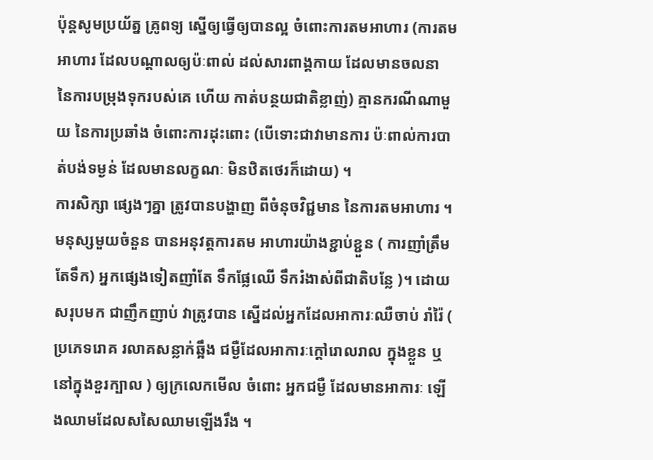ប៉ុន្តសូមប្រយ័ត្ន គ្រូពទ្យ ស្នើឲ្យធ្វើឲ្យបានល្អ ចំពោះការតមអាហារ (ការតមអាហារ ដែលបណ្តាលឲ្យប៉ៈពាល់ ដល់សារពាង្គកាយ ដែលមានចលនា នៃការបម្រុងទុករបស់គេ ហើយ កាត់បន្ថយជាតិខ្លាញ់) គ្មានករណីណាមួយ នៃការប្រឆាំង ចំពោះការដុះពោះ (បើទោះជាវាមានការ ប៉ៈពាល់ការបាត់បង់ទម្ងន់ ដែលមានលក្ខណៈ មិនឋិតថេរក៏ដោយ) ។
ការសិក្សា ផេ្សងៗគ្នា ត្រូវបានបង្ហាញ ពីចំនុចវិជ្ជមាន នៃការតមអាហារ ។ មនុស្សមួយចំនួន បានអនុវត្តការតម អាហារយ៉ាងខ្ជាប់ខ្ជួន ( ការញាំត្រឹមតែទឹក) អ្នកផ្សេងទៀតញាំតែ ទឹកផ្លែឈើ ទឹករំងាស់ពីជាតិបន្លែ )។ ដោយសរុបមក ជាញឹកញាប់ វាត្រូវបាន ស្នើដល់អ្នកដែលអាការៈឈឺចាប់ រាំរ៉ៃ ( ប្រភេទរោគ រលាគសន្លាក់ឆ្អឹង ជម្ងឺដែលអាការៈក្តៅរោលរាល ក្នុងខ្លួន ឬ នៅក្នុងខួរក្បាល ) ឲ្យក្រលេកមើល ចំពោះ អ្នកជម្ងឺ ដែលមានអាការៈ ឡើងឈាមដែលសសៃឈាមឡើងរឹង ។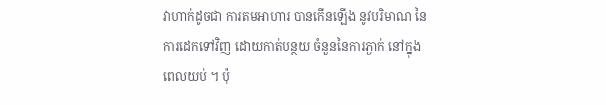វាហាក់ដូចជា ការតមអាហារ បានកើនឡើង នូវបរិមាណ នៃការដេកទៅវិញ ដោយកាត់បន្ថយ ចំនួននៃការភ្ងាក់ នៅក្នុងពេលយប់ ។ ប៉ុ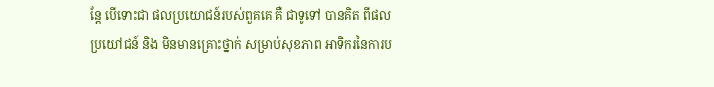ន្តែ បើទោះជា ផលប្រយោជន៍របស់ពួគគេ គឺ ជាទូទៅ បានគិត ពីផលប្រយៅជន៍ និង មិនមានគ្រោះថ្នាក់ សម្រាប់សុខភាព អាទិករនៃការប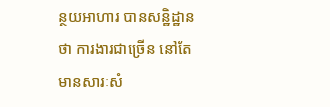ន្ថយអាហារ បានសន្ឋិដ្ឋានថា ការងារជាច្រើន នៅតែមានសារៈសំ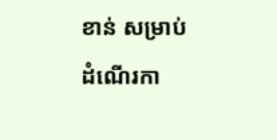ខាន់ សម្រាប់ដំណើរកា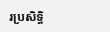រប្រសិទ្ធិ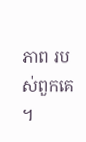ភាព របស់ពួកគេ ។